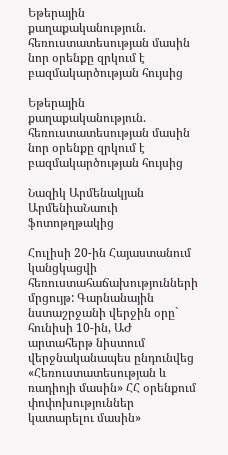Եթերային քաղաքականություն. հեռուստատեսության մասին նոր օրենքը զրկում է բազմակարծության հույսից

Եթերային քաղաքականություն. հեռուստատեսության մասին նոր օրենքը զրկում է բազմակարծության հույսից

Նազիկ Արմենակյան
ԱրմենիաՆաուի ֆոտոթղթակից

Հուլիսի 20-ին Հայաստանում կանցկացվի հեռուստահաճախությունների մրցույթ: Գարնանային նստաշրջանի վերջին օրը` հունիսի 10-ին, ԱԺ արտահերթ նիստում վերջնականապես ընդունվեց «Հեռուստատեսության և ռադիոյի մասին» ՀՀ օրենքում փոփոխություններ կատարելու մասին»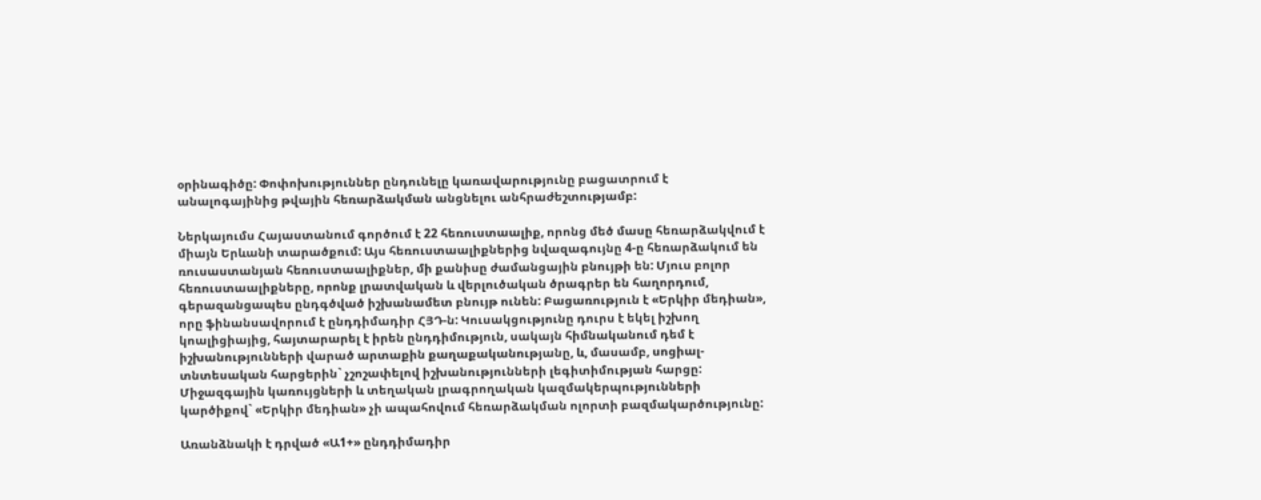օրինագիծը: Փոփոխություններ ընդունելը կառավարությունը բացատրում է անալոգայինից թվային հեռարձակման անցնելու անհրաժեշտությամբ:

Ներկայումս Հայաստանում գործում է 22 հեռուստաալիք, որոնց մեծ մասը հեռարձակվում է միայն Երևանի տարածքում: Այս հեռուստաալիքներից նվազագույնը 4-ը հեռարձակում են ռուսաստանյան հեռուստաալիքներ, մի քանիսը ժամանցային բնույթի են: Մյուս բոլոր հեռուստաալիքները, որոնք լրատվական և վերլուծական ծրագրեր են հաղորդում, գերազանցապես ընդգծված իշխանամետ բնույթ ունեն: Բացառություն է «Երկիր մեդիան», որը ֆինանսավորում է ընդդիմադիր ՀՅԴ-ն: Կուսակցությունը դուրս է եկել իշխող կոալիցիայից, հայտարարել է իրեն ընդդիմություն, սակայն հիմնականում դեմ է իշխանությունների վարած արտաքին քաղաքականությանը, և, մասամբ, սոցիալ-տնտեսական հարցերին` չշոշափելով իշխանությունների լեգիտիմության հարցը: Միջազգային կառույցների և տեղական լրագրողական կազմակերպությունների կարծիքով` «Երկիր մեդիան» չի ապահովում հեռարձակման ոլորտի բազմակարծությունը:

Առանձնակի է դրված «Ա1+» ընդդիմադիր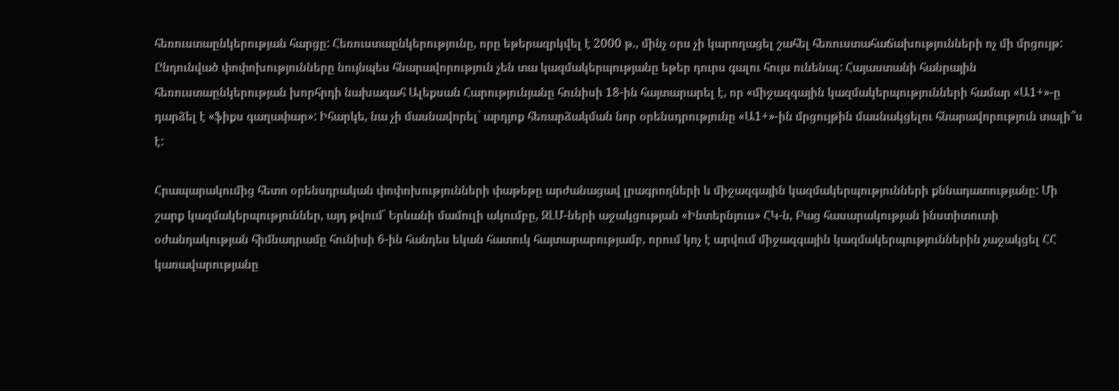հեռուստաընկերության հարցը: Հեռուստաընկերությունը, որը եթերազրկվել է 2000 թ., մինչ օրս չի կարողացել շահել հեռուստահաճախությունների ոչ մի մրցույթ: Ընդունված փոփոխությունները նույնպես հնարավորություն չեն տա կազմակերպությանը եթեր դուրս գալու հույս ունենալ: Հայաստանի հանրային հեռուստաընկերության խորհրդի նախագահ Ալեքսան Հարությունյանը հունիսի 18-ին հայտարարել է, որ «միջազգային կազմակերպությունների համար «Ա1+»-ը դարձել է «ֆիքս գաղափար»: Իհարկե, նա չի մասնավորել` արդյոք հեռարձակման նոր օրենսդրությունը «Ա1+»-ին մրցույթին մասնակցելու հնարավորություն տալի՞ս է:

Հրապարակումից հետո օրենսդրական փոփոխությունների փաթեթը արժանացավ լրագրողների և միջազգային կազմակերպությունների քննադատությանը: Մի շարք կազմակերպություններ, այդ թվում` Երևանի մամուլի ակումբը, ԶԼՄ-ների աջակցության «Ինտերնյուս» ՀԿ-ն, Բաց հասարակության ինստիտուտի օժանդակության հիմնադրամը հունիսի 6-ին հանդես եկան հատուկ հայտարարությամբ, որում կոչ է արվում միջազգային կազմակերպություններին չաջակցել ՀՀ կառավարությանը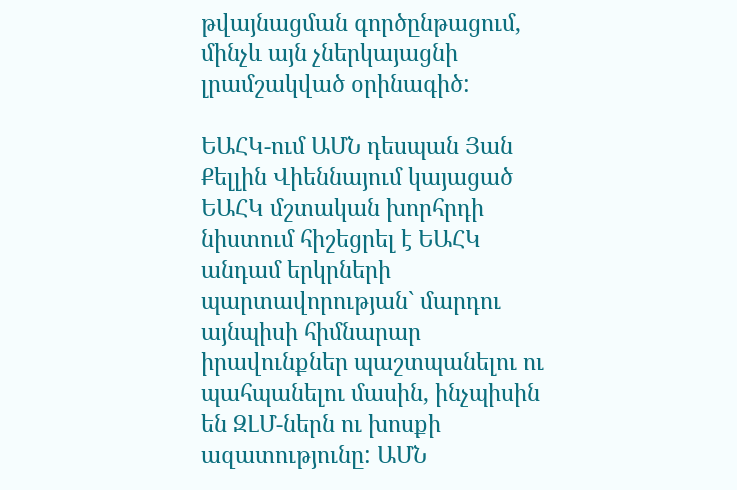թվայնացման գործընթացում, մինչև այն չներկայացնի լրամշակված օրինագիծ:

ԵԱՀԿ-ում ԱՄՆ դեսպան Յան Քելլին Վիեննայում կայացած ԵԱՀԿ մշտական խորհրդի նիստում հիշեցրել է ԵԱՀԿ անդամ երկրների պարտավորության` մարդու այնպիսի հիմնարար իրավունքներ պաշտպանելու ու պահպանելու մասին, ինչպիսին են ԶԼՄ-ներն ու խոսքի ազատությունը: ԱՄՆ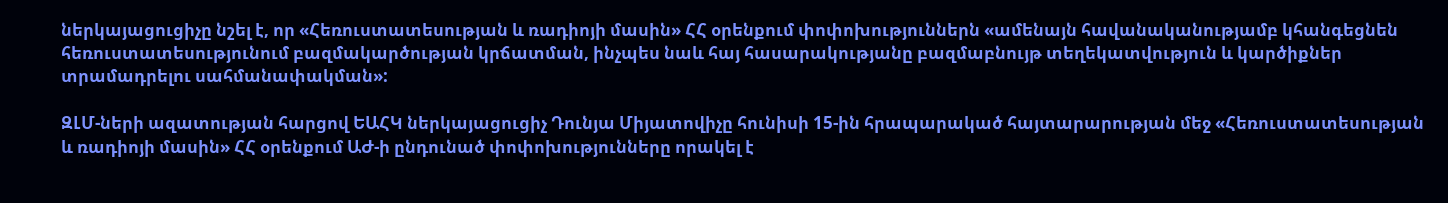ներկայացուցիչը նշել է, որ «Հեռուստատեսության և ռադիոյի մասին» ՀՀ օրենքում փոփոխություններն «ամենայն հավանականությամբ կհանգեցնեն հեռուստատեսությունում բազմակարծության կրճատման, ինչպես նաև հայ հասարակությանը բազմաբնույթ տեղեկատվություն և կարծիքներ տրամադրելու սահմանափակման»:

ԶԼՄ-ների ազատության հարցով ԵԱՀԿ ներկայացուցիչ Դունյա Միյատովիչը հունիսի 15-ին հրապարակած հայտարարության մեջ «Հեռուստատեսության և ռադիոյի մասին» ՀՀ օրենքում ԱԺ-ի ընդունած փոփոխությունները որակել է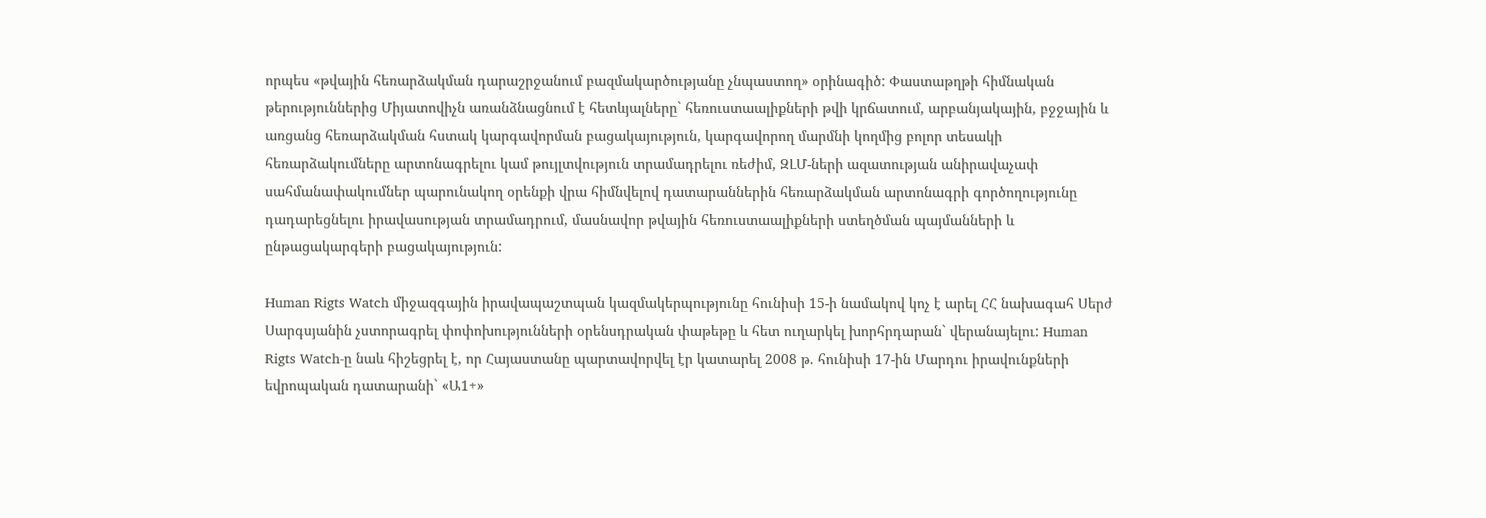որպես «թվային հեռարձակման դարաշրջանում բազմակարծությանը չնպաստող» օրինագիծ: Փաստաթղթի հիմնական թերություններից Միյատովիչն առանձնացնում է հետևյալները` հեռուստաալիքների թվի կրճատում, արբանյակային, բջջային և առցանց հեռարձակման հստակ կարգավորման բացակայություն, կարգավորող մարմնի կողմից բոլոր տեսակի հեռարձակումները արտոնագրելու կամ թույլտվություն տրամադրելու ռեժիմ, ԶԼՄ-ների ազատության անիրավաչափ սահմանափակումներ պարունակող օրենքի վրա հիմնվելով դատարաններին հեռարձակման արտոնագրի գործողությունը դադարեցնելու իրավասության տրամադրում, մասնավոր թվային հեռուստաալիքների ստեղծման պայմանների և ընթացակարգերի բացակայություն:

Human Rigts Watch միջազգային իրավապաշտպան կազմակերպությունը հունիսի 15-ի նամակով կոչ է արել ՀՀ նախագահ Սերժ Սարգսյանին չստորագրել փոփոխությունների օրենսդրական փաթեթը և հետ ուղարկել խորհրդարան` վերանայելու: Human Rigts Watch-ը նաև հիշեցրել է, որ Հայաստանը պարտավորվել էր կատարել 2008 թ. հունիսի 17-ին Մարդու իրավունքների եվրոպական դատարանի` «Ա1+»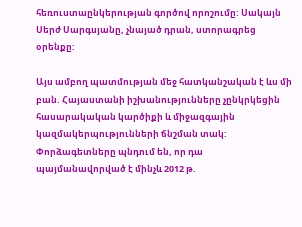հեռուստաընկերության գործով որոշումը: Սակայն Սերժ Սարգսյանը, չնայած դրան, ստորագրեց օրենքը:

Այս ամբող պատմության մեջ հատկանշական է ևս մի բան. Հայաստանի իշխանությունները չընկրկեցին հասարակական կարծիքի և միջազգային կազմակերպությունների ճնշման տակ: Փորձագետները պնդում են, որ դա պայմանավորված է մինչև 2012 թ.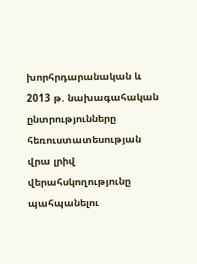խորհրդարանական և 2013 թ. նախագահական ընտրությունները հեռուստատեսության վրա լրիվ վերահսկողությունը պահպանելու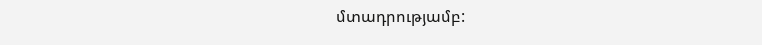մտադրությամբ: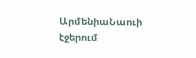ԱրմենիաՆաուի էջերում